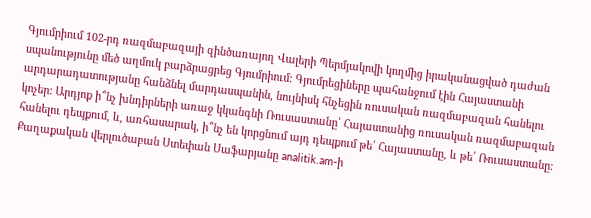Գյումրիում 102-րդ ռազմաբազայի զինծառայող Վալերի Պերմյակովի կողմից իրականացված դաժան սպանությունը մեծ աղմուկ բարձրացրեց Գյումրիում: Գյումրեցիները պահանջում էին Հայաստանի արդարադատությանը հանձնել մարդասպանին, նույնիսկ հնչեցին ռուսական ռազմաբազան հանելու կոչեր: Արդյոք ի՞նչ խնդիրների առաջ կկանգնի Ռուսաստանը՝ Հայաստանից ռուսական ռազմաբազան հանելու դեպքում, և, առհասարակ, ի՞նչ են կորցնում այդ դեպքում թե՛ Հայաստանը, և թե՛ Ռուսաստանը:
Քաղաքական վերլուծաբան Ստեփան Սաֆարյանը analitik.am-ի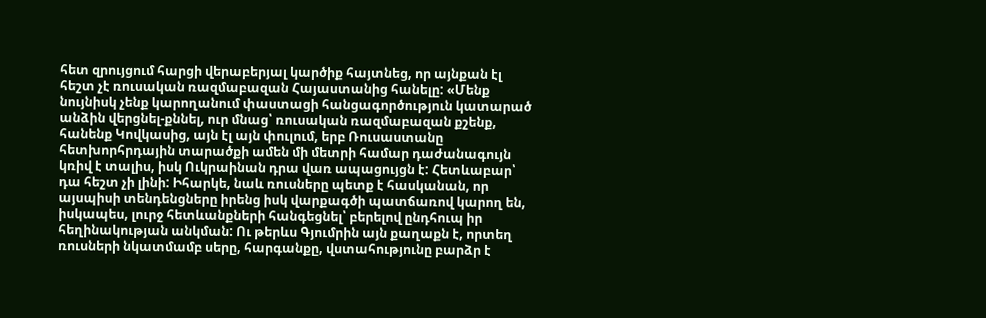հետ զրույցում հարցի վերաբերյալ կարծիք հայտնեց, որ այնքան էլ հեշտ չէ ռուսական ռազմաբազան Հայաստանից հանելը: «Մենք նույնիսկ չենք կարողանում փաստացի հանցագործություն կատարած անձին վերցնել-քննել, ուր մնաց՝ ռուսական ռազմաբազան քշենք, հանենք Կովկասից, այն էլ այն փուլում, երբ Ռուսաստանը հետխորհրդային տարածքի ամեն մի մետրի համար դաժանագույն կռիվ է տալիս, իսկ Ուկրաինան դրա վառ ապացույցն է: Հետևաբար՝ դա հեշտ չի լինի: Իհարկե, նաև ռուսները պետք է հասկանան, որ այսպիսի տենդենցները իրենց իսկ վարքագծի պատճառով կարող են, իսկապես, լուրջ հետևանքների հանգեցնել՝ բերելով ընդհուպ իր հեղինակության անկման: Ու թերևս Գյումրին այն քաղաքն է, որտեղ ռուսների նկատմամբ սերը, հարգանքը, վստահությունը բարձր է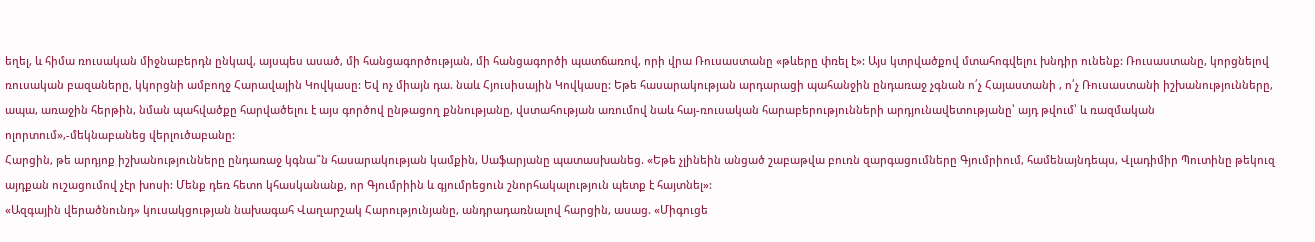եղել, և հիմա ռուսական միջնաբերդն ընկավ, այսպես ասած, մի հանցագործության, մի հանցագործի պատճառով, որի վրա Ռուսաստանը «թևերը փռել է»: Այս կտրվածքով մտահոգվելու խնդիր ունենք: Ռուսաստանը, կորցնելով ռուսական բազաները, կկորցնի ամբողջ Հարավային Կովկասը: Եվ ոչ միայն դա. նաև Հյուսիսային Կովկասը: Եթե հասարակության արդարացի պահանջին ընդառաջ չգնան ո՛չ Հայաստանի , ո՛չ Ռուսաստանի իշխանությունները, ապա, առաջին հերթին, նման պահվածքը հարվածելու է այս գործով ընթացող քննությանը, վստահության առումով նաև հայ-ռուսական հարաբերությունների արդյունավետությանը՝ այդ թվում՝ և ռազմական ոլորտում»,-մեկնաբանեց վերլուծաբանը:
Հարցին, թե արդյոք իշխանությունները ընդառաջ կգնա՞ն հասարակության կամքին, Սաֆարյանը պատասխանեց. «Եթե չլինեին անցած շաբաթվա բուռն զարգացումները Գյումրիում, համենայնդեպս, Վլադիմիր Պուտինը թեկուզ այդքան ուշացումով չէր խոսի: Մենք դեռ հետո կհասկանանք, որ Գյումրիին և գյումրեցուն շնորհակալություն պետք է հայտնել»:
«Ազգային վերածնունդ» կուսակցության նախագահ Վաղարշակ Հարությունյանը, անդրադառնալով հարցին, ասաց. «Միգուցե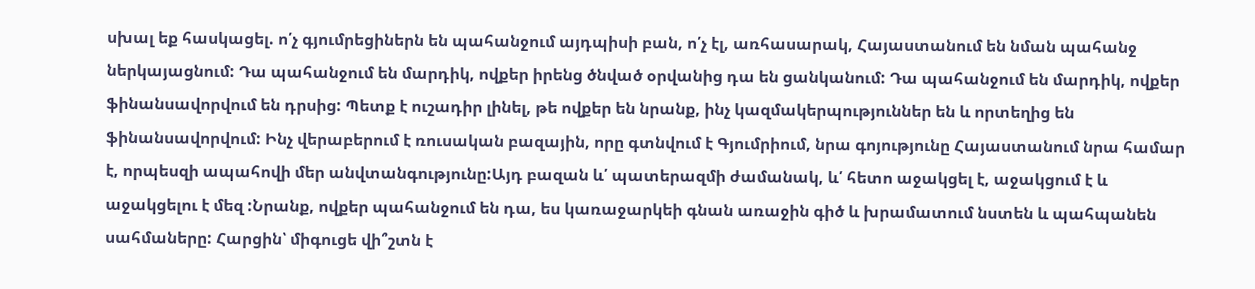սխալ եք հասկացել. ո՛չ գյումրեցիներն են պահանջում այդպիսի բան, ո՛չ էլ, առհասարակ, Հայաստանում են նման պահանջ ներկայացնում: Դա պահանջում են մարդիկ, ովքեր իրենց ծնված օրվանից դա են ցանկանում: Դա պահանջում են մարդիկ, ովքեր ֆինանսավորվում են դրսից: Պետք է ուշադիր լինել, թե ովքեր են նրանք, ինչ կազմակերպություններ են և որտեղից են ֆինանսավորվում: Ինչ վերաբերում է ռուսական բազային, որը գտնվում է Գյումրիում, նրա գոյությունը Հայաստանում նրա համար է, որպեսզի ապահովի մեր անվտանգությունը:Այդ բազան և՛ պատերազմի ժամանակ, և՛ հետո աջակցել է, աջակցում է և աջակցելու է մեզ :Նրանք, ովքեր պահանջում են դա, ես կառաջարկեի գնան առաջին գիծ և խրամատում նստեն և պահպանեն սահմաները: Հարցին՝ միգուցե վի՞շտն է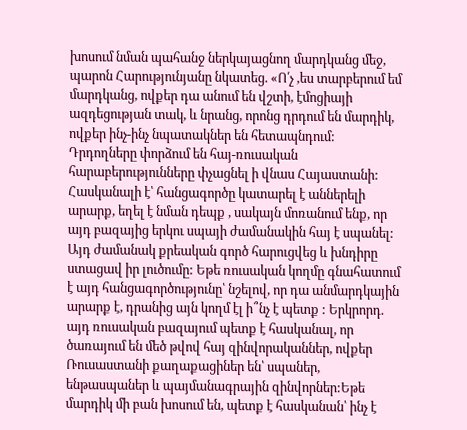խոսում նման պահանջ ներկայացնող մարդկանց մեջ, պարոն Հարությունյանը նկատեց. «Ո՛չ ,ես տարբերում եմ մարդկանց, ովքեր դա անում են վշտի, էմոցիայի ազդեցության տակ, և նրանց, որոնց դրդում են մարդիկ, ովքեր ինչ-ինչ նպատակներ են հետապնդում: Դրդողները փորձում են հայ-ռուսական հարաբերությունները փչացնել ի վնաս Հայաստանի: Հասկանալի է՝ հանցագործը կատարել է աններելի արարք, եղել է նման դեպք , սակայն մոռանում ենք, որ այդ բազայից երկու սպայի ժամանակին հայ է սպանել: Այդ ժամանակ քրեական գործ հարուցվեց և խնդիրը ստացավ իր լուծումը: Եթե ռուսական կողմը գնահատում է այդ հանցագործությունը՝ նշելով, որ դա անմարդկային արարք է, դրանից այն կողմ էլ ի՞նչ է պետք : Երկրորդ. այդ ռուսական բազայում պետք է հասկանալ, որ ծառայում են մեծ թվով հայ զինվորականներ, ովքեր Ռուսաստանի քաղաքացիներ են՝ սպաներ, ենթասպաներ և պայմանագրային զինվորներ:Եթե մարդիկ մի բան խոսում են, պետք է հասկանան՝ ինչ է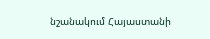նշանակում Հայաստանի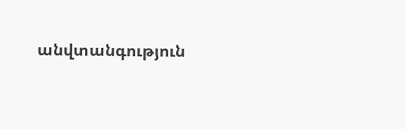անվտանգություն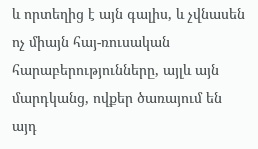և որտեղից է այն գալիս, և չվնասեն ոչ միայն հայ-ռուսական հարաբերությունները, այլև այն մարդկանց, ովքեր ծառայում են այդ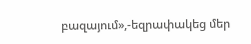բազայում»,-եզրափակեց մեր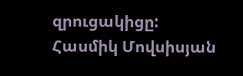զրուցակիցը:
Հասմիկ Մովսիսյան